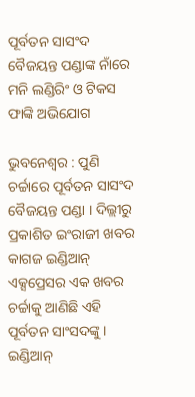ପୂର୍ବତନ ସାସଂଦ ବୈଜୟନ୍ତ ପଣ୍ଡାଙ୍କ ନାଁରେ ମନି ଲଣ୍ଡିରିଂ ଓ ଟିକସ ଫାଙ୍କି ଅଭିଯୋଗ

ଭୁବନେଶ୍ବର : ପୁଣି ଚର୍ଚ୍ଚାରେ ପୂର୍ବତନ ସାସଂଦ ବୈଜୟନ୍ତ ପଣ୍ଡା । ଦିଲ୍ଲୀରୁ ପ୍ରକାଶିତ ଇଂରାଜୀ ଖବର କାଗଜ ଇଣ୍ଡିଆନ୍‌ ଏକ୍ସପ୍ରେସର ଏକ ଖବର ଚର୍ଚ୍ଚାକୁ ଆଣିଛି ଏହି ପୂର୍ବତନ ସାଂସଦଙ୍କୁ । ଇଣ୍ଡିଆନ୍‌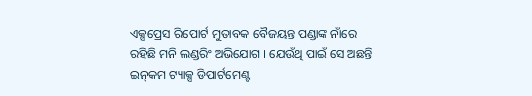ଏକ୍ସପ୍ରେସ ରିପୋର୍ଟ ମୁତାବକ ବୈଜୟନ୍ତ ପଣ୍ଡାଙ୍କ ନାଁରେ ରହିଛି ମନି ଲଣ୍ଡରିଂ ଅଭିଯୋଗ । ଯେଉଁଥି ପାଇଁ ସେ ଅଛନ୍ତି ଇନ୍‌କମ ଟ୍ୟାକ୍ସ ଡିପାର୍ଟମେଣ୍ଟ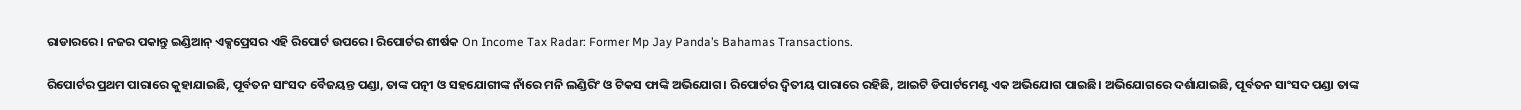ରାଡାରରେ। ନଜର ପକାନ୍ତୁ ଇଣ୍ଡିଆନ୍‌ ଏକ୍ସପ୍ରେସର ଏହି ରିପୋର୍ଟ ଉପରେ। ରିପୋର୍ଟର ଶୀର୍ଷକ On Income Tax Radar: Former Mp Jay Panda’s Bahamas Transactions.

ରିପୋର୍ଟର ପ୍ରଥମ ପାରାରେ କୁହାଯାଇଛି, ପୂର୍ବତନ ସାଂସଦ ବୈଜୟନ୍ତ ପଣ୍ଡା, ତାଙ୍କ ପତ୍ନୀ ଓ ସହଯୋଗୀଙ୍କ ନାଁରେ ମନି ଲଣ୍ଡିରିଂ ଓ ଟିକସ ଫାଙ୍କି ଅଭିଯୋଗ। ରିପୋର୍ଟର ଦ୍ୱିତୀୟ ପାରାରେ ରହିଛି, ଆଇଟି ଡିପାର୍ଟମେଣ୍ଟ ଏକ ଅଭିଯୋଗ ପାଇଛି। ଅଭିଯୋଗରେ ଦର୍ଶାଯାଇଛି, ପୂର୍ବତନ ସାଂସଦ ପଣ୍ଡା ତାଙ୍କ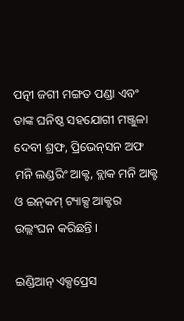ପତ୍ନୀ ଜଗୀ ମଙ୍ଗତ ପଣ୍ଡା ଏବଂ ତାଙ୍କ ଘନିଷ୍ଠ ସହଯୋଗୀ ମଞ୍ଜୁଳା ଦେବୀ ଶ୍ରଫ, ପ୍ରିଭେନ୍‌ସନ ଅଫ ମନି ଲଣ୍ଡରିଂ ଆକ୍ଟ, ବ୍ଲାକ ମନି ଆକ୍ଟ ଓ ଇନ୍‌କମ୍‌ ଟ୍ୟାକ୍ସ ଆକ୍ଟର ଉଲ୍ଲଂଘନ କରିଛନ୍ତି ।

ଇଣ୍ଡିଆନ୍‌ ଏକ୍ସପ୍ରେସ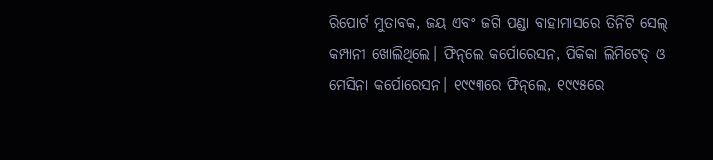ରିପୋର୍ଟ ମୁତାବକ, ଜୟ ଏବଂ ଜଗି ପଣ୍ଡା ବାହାମାସରେ ତିନିଟି ସେଲ୍‌ କମ୍ପାନୀ ଖୋଲିଥିଲେ। ଫିନ୍‌ଲେ କର୍ପୋରେସନ, ପିକିକା ଲିମିଟେଡ୍‌ ଓ ମେସିନା କର୍ପୋରେସନ। ୧୯୯୩ରେ ଫିନ୍‌ଲେ, ୧୯୯୫ରେ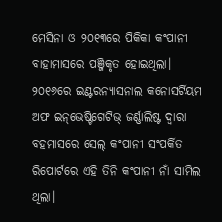ମେସିନା ଓ ୨୦୧୩ରେ ପିକିକା କଂପାନୀ ବାହାମାସରେ ପଞ୍ଜିକୃତ ହୋଇଥିଲା। ୨୦୧୬ରେ ଇଣ୍ଟରନ୍ୟାସନାଲ କନୋସର୍ଟିୟମ ଅଫ ଇନ୍‌ଭେଷ୍ଟିଗେଟିଭ୍‌ ଜର୍ଣ୍ଣାଲିଷ୍ଟ ଦ୍ୱାରା ବହମାସରେ ସେଲ୍‌ କଂପାନୀ ସଂପର୍କିତ ରିପୋର୍ଟରେ ଏହି ତିନି କଂପାନୀ ନାଁ ସାମିଲ ଥିଲା।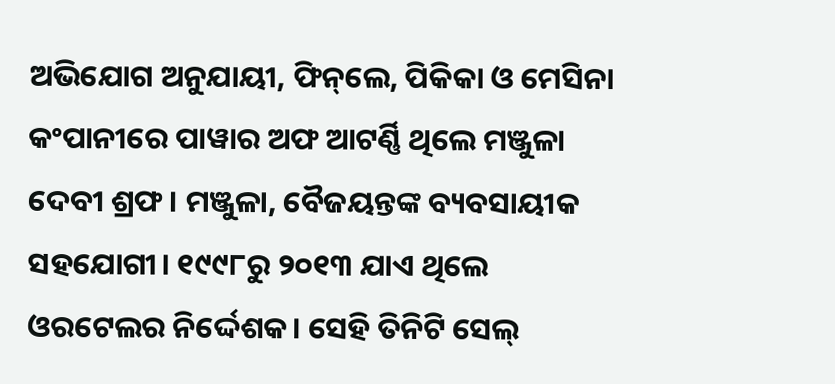ଅଭିଯୋଗ ଅନୁଯାୟୀ, ଫିନ୍‌ଲେ, ପିକିକା ଓ ମେସିନା କଂପାନୀରେ ପାୱାର ଅଫ ଆଟର୍ଣ୍ଣି ଥିଲେ ମଞ୍ଜୁଳା ଦେବୀ ଶ୍ରଫ। ମଞ୍ଜୁଳା, ବୈଜୟନ୍ତଙ୍କ ବ୍ୟବସାୟୀକ ସହଯୋଗୀ। ୧୯୯୮ରୁ ୨୦୧୩ ଯାଏ ଥିଲେ ଓରଟେଲର ନିର୍ଦ୍ଦେଶକ। ସେହି ତିନିଟି ସେଲ୍‌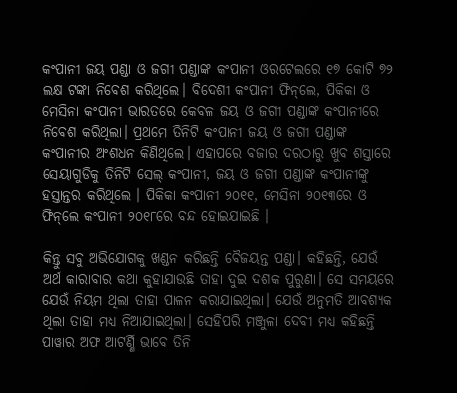କଂପାନୀ ଜୟ ପଣ୍ଡା ଓ ଜଗୀ ପଣ୍ଡାଙ୍କ କଂପାନୀ ଓରଟେଲରେ ୧୭ କୋଟି ୭୨ ଲକ୍ଷ ଟଙ୍କା ନିବେଶ କରିଥିଲେ। ବିଦେଶୀ କଂପାନୀ ଫିନ୍‌ଲେ, ପିକିକା ଓ ମେସିନା କଂପାନୀ ଭାରତରେ କେବଳ ଜୟ ଓ ଜଗୀ ପଣ୍ଡାଙ୍କ କଂପାନୀରେ ନିବେଶ କରିଥିଲା। ପ୍ରଥମେ ତିନିଟି କଂପାନୀ ଜୟ ଓ ଜଗୀ ପଣ୍ଡାଙ୍କ କଂପାନୀର ଅଂଶଧନ କିଣିଥିଲେ। ଏହାପରେ ବଜାର ଦରଠାରୁ ଖୁବ ଶସ୍ତାରେ ସେୟାଗୁଡିକୁ ତିନିଟି ସେଲ୍‌ କଂପାନୀ, ଜୟ ଓ ଜଗୀ ପଣ୍ଡାଙ୍କ କଂପାନୀଙ୍କୁ ହସ୍ତାନ୍ତର କରିଥିଲେ । ପିକିକା କଂପାନୀ ୨୦୧୧, ମେସିନା ୨୦୧୩ରେ ଓ ଫିନ୍‌ଲେ କଂପାନୀ ୨୦୧୮ରେ ବନ୍ଦ ହୋଇଯାଇଛି ।

କିନ୍ତୁ ସବୁ ଅଭିଯୋଗକୁ ଖଣ୍ଡନ କରିଛନ୍ତି ବୈଜୟନ୍ତ ପଣ୍ଡା। କହିଛନ୍ତି, ଯେଉଁ ଅର୍ଥ କାରାବାର କଥା କୁହାଯାଉଛି ତାହା ଦୁଇ ଦଶକ ପୁରୁଣା। ସେ ସମୟରେ ଯେଉଁ ନିୟମ ଥିଲା ତାହା ପାଳନ କରାଯାଇଥିଲା। ଯେଉଁ ଅନୁମତି ଆବଶ୍ୟକ ଥିଲା ତାହା ମଧ୍ୟ ନିଆଯାଇଥିଲା। ସେହିପରି ମଞ୍ଜୁଳା ଦେବୀ ମଧ୍ୟ କହିଛନ୍ତି ପାୱାର ଅଫ ଆଟର୍ଣ୍ଣି ଭାବେ ତିନି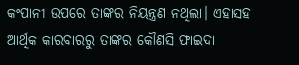କଂପାନୀ ଉପରେ ତାଙ୍କର ନିୟନ୍ତ୍ରଣ ନଥିଲା। ଏହାସହ ଆର୍ଥିକ କାରବାରରୁ ତାଙ୍କର କୌଣସି ଫାଇଦା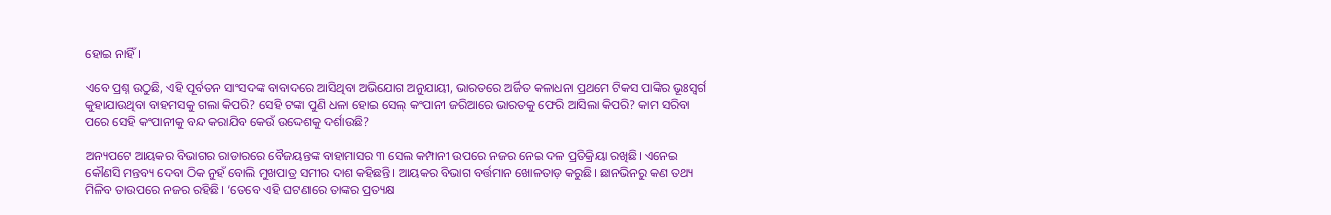ହୋଇ ନାହିଁ।

ଏବେ ପ୍ରଶ୍ନ ଉଠୁଛି, ଏହି ପୂର୍ବତନ ସାଂସଦଙ୍କ ବାବାଦରେ ଆସିଥିବା ଅଭିଯୋଗ ଅନୁଯାୟୀ, ଭାରତରେ ଅର୍ଜିତ କଳାଧନା ପ୍ରଥମେ ଟିକସ ପାଙ୍କିର ଭୂଃସ୍ୱର୍ଗ କୁହାଯାଉଥିବା ବାହମସକୁ ଗଲା କିପରି? ସେହି ଟଙ୍କା ପୁଣି ଧଳା ହୋଇ ସେଲ୍‌ କଂପାନୀ ଜରିଆରେ ଭାରତକୁ ଫେରି ଆସିଲା କିପରି? କାମ ସରିବା ପରେ ସେହି କଂପାନୀକୁ ବନ୍ଦ କରାଯିବ କେଉଁ ଉଦ୍ଦେଶକୁ ଦର୍ଶାଉଛି?

ଅନ୍ୟପଟେ ଆୟକର ବିଭାଗର ରାଡାରରେ ବୈଜୟନ୍ତଙ୍କ ବାହାମାସର ୩ ସେଲ କମ୍ପାନୀ ଉପରେ ନଜର ନେଇ ଦଳ ପ୍ରତିକ୍ରିୟା ରଖିଛି। ଏନେଇ କୌଣସି ମନ୍ତବ୍ୟ ଦେବା ଠିକ ନୁହଁ ବୋଲି ମୁଖପାତ୍ର ସମୀର ଦାଶ କହିଛନ୍ତି। ଆୟକର ବିଭାଗ ବର୍ତ୍ତମାନ ଖୋଳତାଡ଼ କରୁଛି। ଛାନଭିନରୁ କଣ ତଥ୍ୟ ମିଳିବ ତାଉପରେ ନଜର ରହିଛି। ‘ତେବେ ଏହି ଘଟଣାରେ ତାଙ୍କର ପ୍ରତ୍ୟକ୍ଷ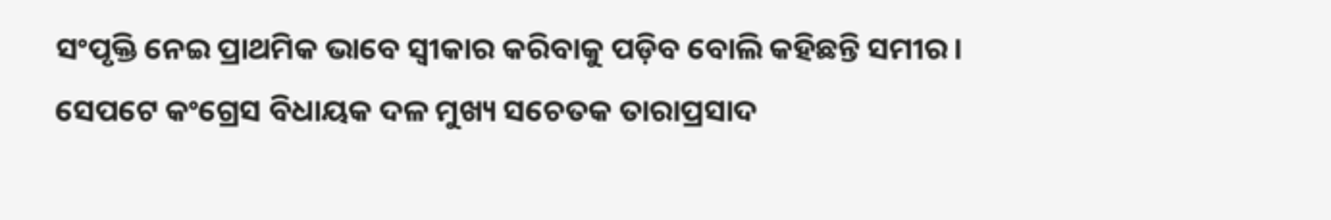ସଂପୃକ୍ତି ନେଇ ପ୍ରାଥମିକ ଭାବେ ସ୍ୱୀକାର କରିବାକୁ ପଡ଼ିବ ବୋଲି କହିଛନ୍ତି ସମୀର। ସେପଟେ କଂଗ୍ରେସ ବିଧାୟକ ଦଳ ମୁଖ୍ୟ ସଚେତକ ତାରାପ୍ରସାଦ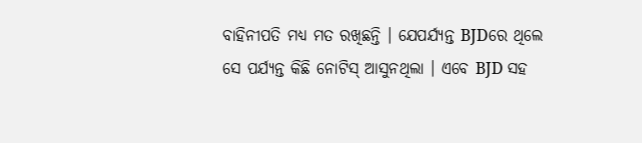ବାହିନୀପତି ମଧ୍ୟ ମତ ରଖିଛନ୍ତି । ଯେପର୍ଯ୍ୟନ୍ତ BJDରେ ଥିଲେ ସେ ପର୍ଯ୍ୟନ୍ତ କିଛି ନୋଟିସ୍‌ ଆସୁନଥିଲା । ଏବେ BJD ସହ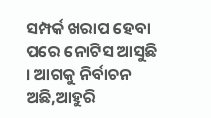ସମ୍ପର୍କ ଖରାପ ହେବା ପରେ ନୋଟିସ ଆସୁଛି । ଆଗକୁ ନିର୍ବାଚନ ଅଛି,ଆହୁରି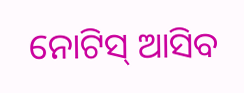ନୋଟିସ୍‌ ଆସିବ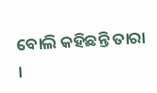ବୋଲି କହିଛନ୍ତି ତାରା ।